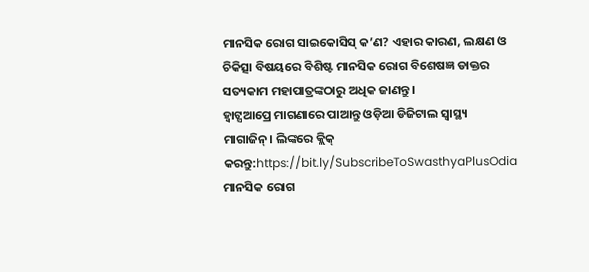ମାନସିକ ରୋଗ ସାଇକୋସିସ୍ କ’ଣ? ଏହାର କାରଣ, ଲକ୍ଷଣ ଓ ଚିକିତ୍ସା ବିଷୟରେ ବିଶିଷ୍ଟ ମାନସିକ ରୋଗ ବିଶେଷଜ୍ଞ ଡାକ୍ତର ସତ୍ୟକାମ ମହାପାତ୍ରଙ୍କଠାରୁ ଅଧିକ ଜାଣନ୍ତୁ।
ହ୍ୱାଟ୍ସଆପ୍ରେ ମାଗଣାରେ ପାଆନ୍ତୁ ଓଡ଼ିଆ ଡିଜିଟାଲ ସ୍ୱାସ୍ଥ୍ୟ ମାଗାଜିନ୍। ଲିଙ୍କରେ କ୍ଲିକ୍ କରନ୍ତୁ:https://bit.ly/SubscribeToSwasthyaPlusOdia
ମାନସିକ ରୋଗ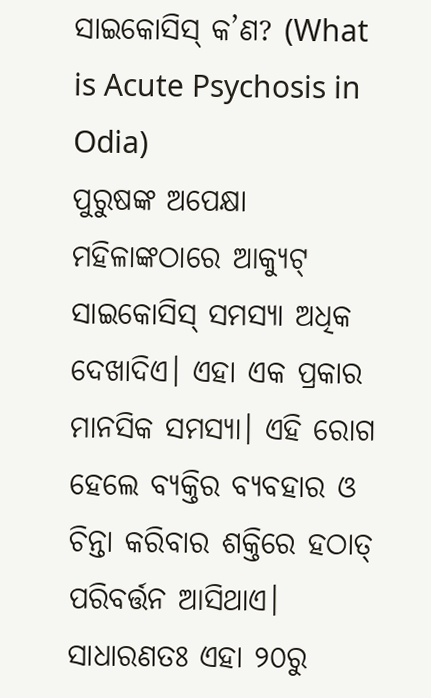ସାଇକୋସିସ୍ କ’ଣ? (What is Acute Psychosis in Odia)
ପୁରୁଷଙ୍କ ଅପେକ୍ଷା ମହିଳାଙ୍କଠାରେ ଆକ୍ୟୁଟ୍ ସାଇକୋସିସ୍ ସମସ୍ୟା ଅଧିକ ଦେଖାଦିଏ। ଏହା ଏକ ପ୍ରକାର ମାନସିକ ସମସ୍ୟା। ଏହି ରୋଗ ହେଲେ ବ୍ୟକ୍ତିର ବ୍ୟବହାର ଓ ଚିନ୍ତା କରିବାର ଶକ୍ତିରେ ହଠାତ୍ ପରିବର୍ତ୍ତନ ଆସିଥାଏ। ସାଧାରଣତଃ ଏହା ୨୦ରୁ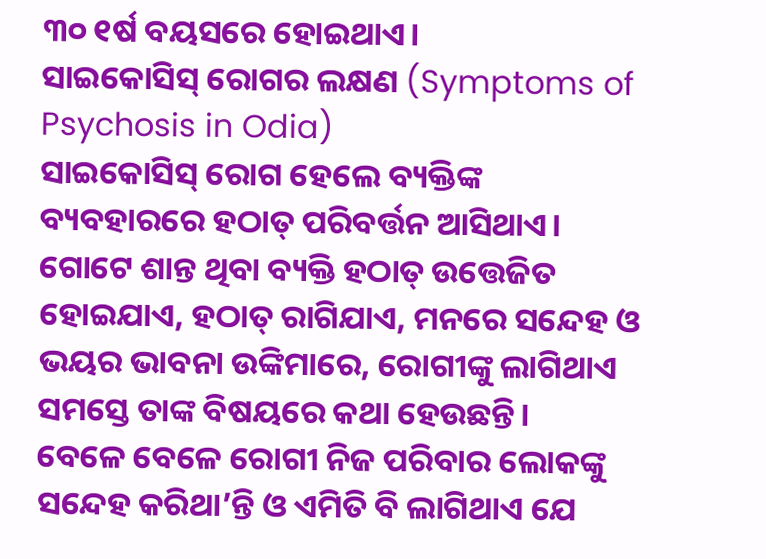୩୦ ୧ର୍ଷ ବୟସରେ ହୋଇଥାଏ।
ସାଇକୋସିସ୍ ରୋଗର ଲକ୍ଷଣ (Symptoms of Psychosis in Odia)
ସାଇକୋସିସ୍ ରୋଗ ହେଲେ ବ୍ୟକ୍ତିଙ୍କ ବ୍ୟବହାରରେ ହଠାତ୍ ପରିବର୍ତ୍ତନ ଆସିଥାଏ। ଗୋଟେ ଶାନ୍ତ ଥିବା ବ୍ୟକ୍ତି ହଠାତ୍ ଉତ୍ତେଜିତ ହୋଇଯାଏ, ହଠାତ୍ ରାଗିଯାଏ, ମନରେ ସନ୍ଦେହ ଓ ଭୟର ଭାବନା ଉଙ୍କିମାରେ, ରୋଗୀଙ୍କୁ ଲାଗିଥାଏ ସମସ୍ତେ ତାଙ୍କ ବିଷୟରେ କଥା ହେଉଛନ୍ତି।
ବେଳେ ବେଳେ ରୋଗୀ ନିଜ ପରିବାର ଲୋକଙ୍କୁ ସନ୍ଦେହ କରିଥା’ନ୍ତି ଓ ଏମିତି ବି ଲାଗିଥାଏ ଯେ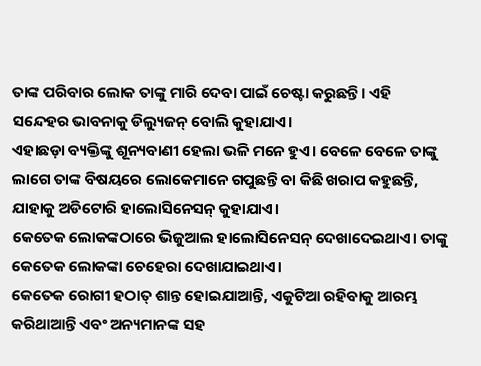ତାଙ୍କ ପରିବାର ଲୋକ ତାଙ୍କୁ ମାରି ଦେବା ପାଇଁ ଚେଷ୍ଟା କରୁଛନ୍ତି। ଏହି ସନ୍ଦେହର ଭାବନାକୁ ଡିଲ୍ୟୁଜନ୍ ବୋଲି କୁହାଯାଏ।
ଏହାଛଡ଼ା ବ୍ୟକ୍ତିଙ୍କୁ ଶୂନ୍ୟବାଣୀ ହେଲା ଭଳି ମନେ ହୁଏ। ବେଳେ ବେଳେ ତାଙ୍କୁ ଲାଗେ ତାଙ୍କ ବିଷୟରେ ଲୋକେମାନେ ଗପୁଛନ୍ତି ବା କିଛି ଖରାପ କହୁଛନ୍ତି, ଯାହାକୁ ଅଡିଟୋରି ହାଲୋସିନେସନ୍ କୁହାଯାଏ।
କେତେକ ଲୋକଙ୍କଠାରେ ଭିଜୁଆଲ ହାଲୋସିନେସନ୍ ଦେଖାଦେଇଥାଏ। ତାଙ୍କୁ କେତେକ ଲୋକଙ୍କା ଚେହେରା ଦେଖାଯାଇଥାଏ।
କେତେକ ରୋଗୀ ହଠାତ୍ ଶାନ୍ତ ହୋଇଯାଆନ୍ତି, ଏକୁଟିଆ ରହିବାକୁ ଆରମ୍ଭ କରିଥାଆନ୍ତି ଏବଂ ଅନ୍ୟମାନଙ୍କ ସହ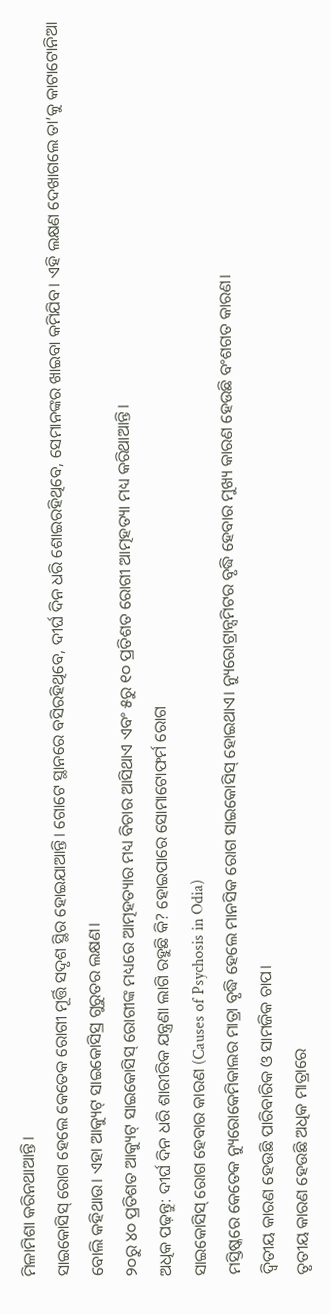ମିଳାମିଶା କରିନଥାଆନ୍ତି।
ସାଇକୋସିସ୍ ରୋଗ ହେଲେ କେତେକ ରୋଗୀ ମୂର୍ତ୍ତି ସଦୃଶ ସ୍ଥିର ହୋଇଯାଆନ୍ତି। ଗୋଟେ ସ୍ଥାନରେ ବସିରହିଥିବେ, ଦୀର୍ଘ ଦିନ ଧରି ଶୋଇରହିଥିବେ, ସେମାନଙ୍କର ଖାଇବା କମିଯିବ। ଏହି ଲକ୍ଷଣ ଦେଖାଗଲେ ତା’କୁ କାଟାଟୋନିଆ ବୋଲି କହିଥାଉ। ଏହା ଆକ୍ୟୁଟ୍ ସାଇକୋସିସ୍ର ଗୁରୁତର ଲକ୍ଷଣ।
୨୦ରୁ ୪୦ ପ୍ରତିଶତ ଆକ୍ୟୁଟ୍ ସାଇକୋସିସ୍ ରୋଗୀଙ୍କ ମଧ୍ୟରେ ଆତ୍ମହତ୍ୟାର ମଧ୍ୟ ବିଚାର ଆସିଥାଏ ଏବଂ ୫ରୁ ୧୦ ପ୍ରତିଶତ ରୋଗୀ ଆତ୍ମହତ୍ୟା ମଧ୍ୟ କରିଥାଆନ୍ତି।
ଅଧିକ ପଢ଼ନ୍ତୁ: ଦୀର୍ଘ ଦିନ ଧରି ଶାରୀରିକ ଯନ୍ତ୍ରଣା ଲାଗି ରହୁଛି କି? ହୋଇପାରେ ସୋମାଟୋଫର୍ମ ରୋଗ
ସାଇକୋସିସ୍ ରୋଗ ହେବାର କାରଣ (Causes of Psychosis in Odia)
ମସ୍ତିଷ୍କରେ କେତେକ ନ୍ୟୁରୋକେମିକାଲର ମାତ୍ରା ବୃଦ୍ଧି ହେଲେ ମାନସିକ ରୋଗ ସାଇକୋସିସ୍ ହୋଇଥାଏ। ନ୍ୟୁରୋଟ୍ରାନ୍ସମିଟର ବୃଦ୍ଧି ହେବାର ମୁଖ୍ୟ କାରଣ ହେଉଛି ବଂଶଗତ କାରଣ।
ଦ୍ୱିତୀୟ କାରଣ ହେଉଛି ପାରିବାରିକ ଓ ସାମଜିକ ଚାପ।
ତୃତୀୟ କାରଣ ହେଉଛି ଅଧିକ ମାତ୍ରାରେ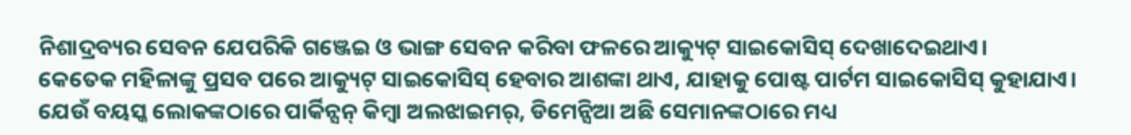ନିଶାଦ୍ରବ୍ୟର ସେବନ ଯେପରିକି ଗଞ୍ଜେଇ ଓ ଭାଙ୍ଗ ସେବନ କରିବା ଫଳରେ ଆକ୍ୟୁଟ୍ ସାଇକୋସିସ୍ ଦେଖାଦେଇଥାଏ।
କେତେକ ମହିଳାଙ୍କୁ ପ୍ରସବ ପରେ ଆକ୍ୟୁଟ୍ ସାଇକୋସିସ୍ ହେବାର ଆଶଙ୍କା ଥାଏ, ଯାହାକୁ ପୋଷ୍ଟ ପାର୍ଟମ ସାଇକୋସିସ୍ କୁହାଯାଏ।
ଯେଉଁ ବୟସ୍କ ଲୋକଙ୍କଠାରେ ପାର୍କିନ୍ସନ୍ କିମ୍ବା ଅଲଝାଇମର୍, ଡିମେନ୍ସିଆ ଅଛି ସେମାନଙ୍କଠାରେ ମଧ୍ୟ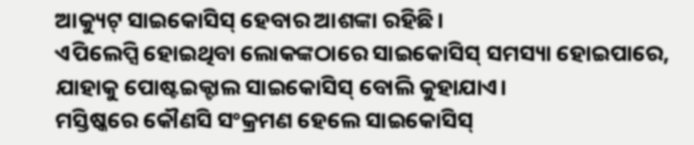ଆକ୍ୟୁଟ୍ ସାଇକୋସିସ୍ ହେବାର ଆଶଙ୍କା ରହିଛି।
ଏପିଲେପ୍ସି ହୋଇଥିବା ଲୋକଙ୍କଠାରେ ସାଇକୋସିସ୍ ସମସ୍ୟା ହୋଇପାରେ, ଯାହାକୁ ପୋଷ୍ଟଇକ୍ଟାଲ ସାଇକୋସିସ୍ ବୋଲି କୁହାଯାଏ।
ମସ୍ତିଷ୍କରେ କୌଣସି ସଂକ୍ରମଣ ହେଲେ ସାଇକୋସିସ୍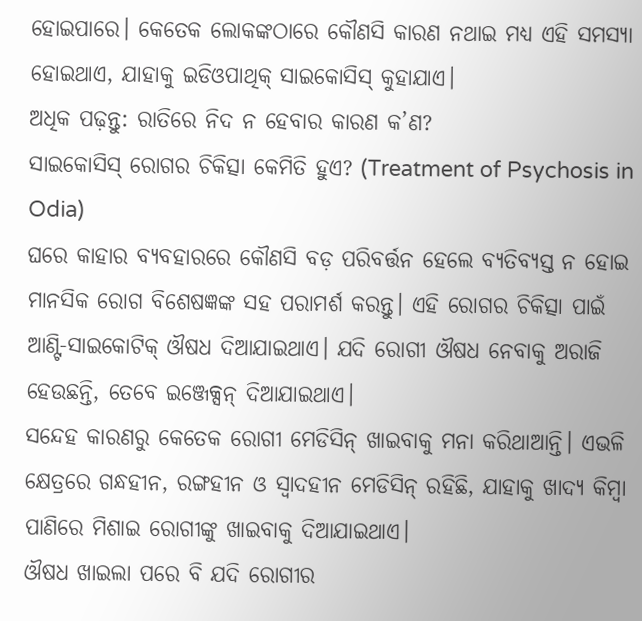ହୋଇପାରେ। କେତେକ ଲୋକଙ୍କଠାରେ କୌଣସି କାରଣ ନଥାଇ ମଧ୍ୟ ଏହି ସମସ୍ୟା ହୋଇଥାଏ, ଯାହାକୁ ଇଡିଓପାଥିକ୍ ସାଇକୋସିସ୍ କୁହାଯାଏ।
ଅଧିକ ପଢ଼ନ୍ତୁ: ରାତିରେ ନିଦ ନ ହେବାର କାରଣ କ’ଣ?
ସାଇକୋସିସ୍ ରୋଗର ଚିକିତ୍ସା କେମିତି ହୁଏ? (Treatment of Psychosis in Odia)
ଘରେ କାହାର ବ୍ୟବହାରରେ କୌଣସି ବଡ଼ ପରିବର୍ତ୍ତନ ହେଲେ ବ୍ୟତିବ୍ୟସ୍ତ ନ ହୋଇ ମାନସିକ ରୋଗ ବିଶେଷଜ୍ଞଙ୍କ ସହ ପରାମର୍ଶ କରନ୍ତୁ। ଏହି ରୋଗର ଚିକିତ୍ସା ପାଇଁ ଆଣ୍ଟି-ସାଇକୋଟିକ୍ ଔଷଧ ଦିଆଯାଇଥାଏ। ଯଦି ରୋଗୀ ଔଷଧ ନେବାକୁ ଅରାଜି ହେଉଛନ୍ତି, ତେବେ ଇଞ୍ଜେକ୍ସନ୍ ଦିଆଯାଇଥାଏ।
ସନ୍ଦେହ କାରଣରୁ କେତେକ ରୋଗୀ ମେଡିସିନ୍ ଖାଇବାକୁ ମନା କରିଥାଆନ୍ତି। ଏଭଳି କ୍ଷେତ୍ରରେ ଗନ୍ଧହୀନ, ରଙ୍ଗହୀନ ଓ ସ୍ୱାଦହୀନ ମେଡିସିନ୍ ରହିଛି, ଯାହାକୁ ଖାଦ୍ୟ କିମ୍ବା ପାଣିରେ ମିଶାଇ ରୋଗୀଙ୍କୁ ଖାଇବାକୁ ଦିଆଯାଇଥାଏ।
ଔଷଧ ଖାଇଲା ପରେ ବି ଯଦି ରୋଗୀର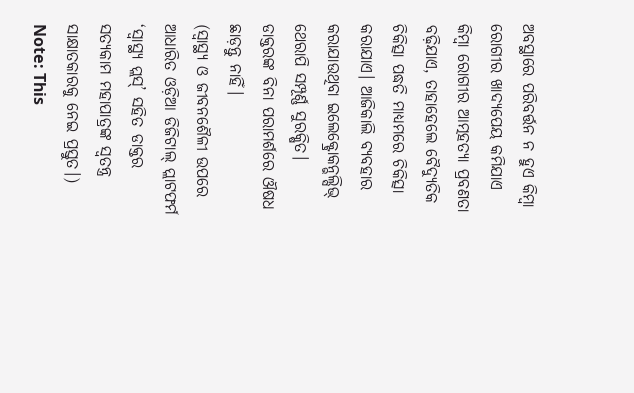ଅବସ୍ଥାରେ ପରିବର୍ତ୍ତନ ନ ହୁଏ କିମ୍ବା ରୋଗୀର ଖାଦ୍ୟପେୟ କମିଯାଏ କିମ୍ବା ରୋଗୀର ଆତ୍ମହତ୍ୟା ପ୍ରବଣତା ବଢ଼ିଯାଏ, ତାହାହେଲେ ବୈଦ୍ୟୁତିକ ଚିକିତ୍ସା ପଦ୍ଧତି ମାଧ୍ୟମରେ ଚିକିତ୍ସା କରାଯାଏ। ଆଜିକାଲି ବ୍ୟବହାର କରାଯାଉଥିବା ଇଲେକ୍ଟ୍ରୋକନ୍ଭଲ୍ସିଭ୍ ଥେରାପି ସମ୍ପୂର୍ଣ୍ଣ ସୁରକ୍ଷିତ।
ଡାକ୍ତରଙ୍କ ବିନା ପରାମର୍ଶରେ ଔଷଧ ଛାଡ଼ନ୍ତୁ ନାହିଁ।
(ସ୍ୱାସ୍ଥ୍ୟ ଓ ଜୀବନଶୈଳୀ ଉପରେ ଆଧାରିତ ଓଡ଼ିଆ ଡିଜିଟାଲ୍ ପ୍ଲାଟଫର୍ମ ‘ସ୍ୱାସ୍ଥ୍ୟ ପ୍ଲସ୍’ ସହିତ ଡାକ୍ତର ସତ୍ୟକାମ ମହାପାତ୍ରଙ୍କ ସ୍ୱତନ୍ତ୍ର ସାକ୍ଷାତକାରକୁ ନେଇ ପ୍ରସ୍ତୁତ।)
Note: This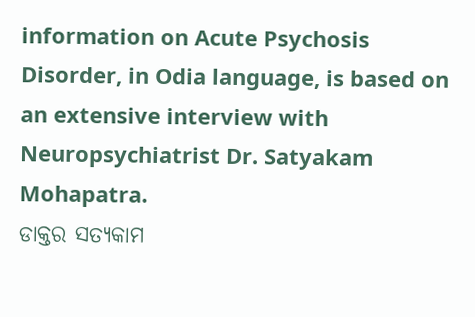information on Acute Psychosis Disorder, in Odia language, is based on an extensive interview with Neuropsychiatrist Dr. Satyakam Mohapatra.
ଡାକ୍ତର ସତ୍ୟକାମ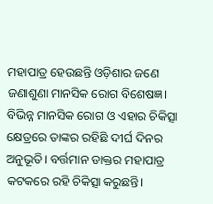ମହାପାତ୍ର ହେଉଛନ୍ତି ଓଡ଼ିଶାର ଜଣେ ଜଣାଶୁଣା ମାନସିକ ରୋଗ ବିଶେଷଜ୍ଞ। ବିଭିନ୍ନ ମାନସିକ ରୋଗ ଓ ଏହାର ଚିକିତ୍ସା କ୍ଷେତ୍ରରେ ତାଙ୍କର ରହିଛି ଦୀର୍ଘ ଦିନର ଅନୁଭୂତି। ବର୍ତ୍ତମାନ ଡାକ୍ତର ମହାପାତ୍ର କଟକରେ ରହି ଚିକିତ୍ସା କରୁଛନ୍ତି।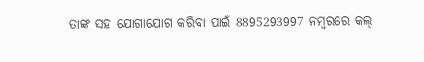ତାଙ୍କ ସହ ଯୋଗାଯୋଗ କରିବା ପାଇଁ 8895293997 ନମ୍ବରରେ କଲ୍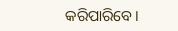କରିପାରିବେ।